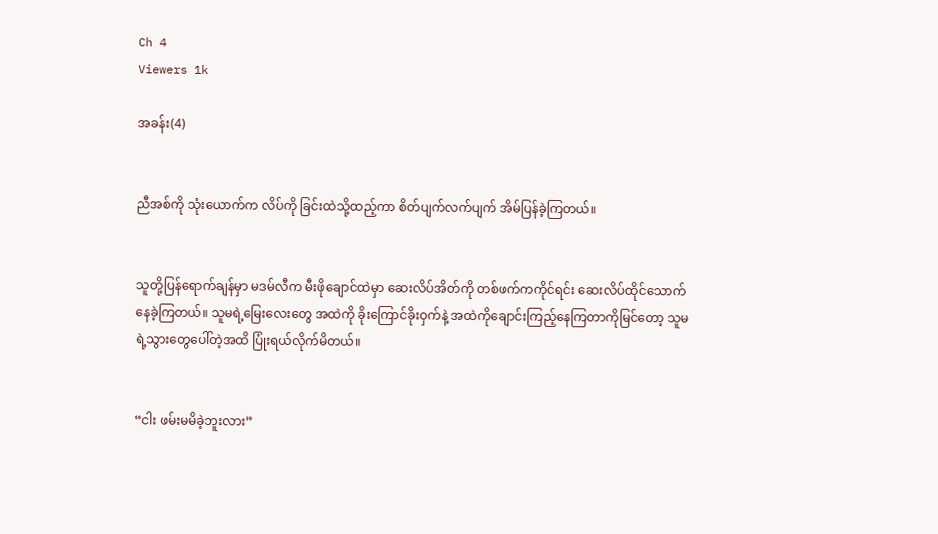Ch 4
Viewers 1k

အခန်း(4)


ညီအစ်ကို သုံးယောက်က လိပ်ကို ခြင်းထဲသို့ထည့်ကာ စိတ်ပျက်လက်ပျက် အိမ်ပြန်ခဲ့ကြတယ်။


သူတို့ပြန်ရောက်ချန်မှာ မဒမ်လီက မီးဖိုချောင်ထဲမှာ ဆေးလိပ်အိတ်ကို တစ်ဖက်ကကိုင်ရင်း ဆေးလိပ်ထိုင်သောက်နေခဲ့ကြတယ်။ သူမရဲ့မြေးလေးတွေ အထဲကို ခိုးကြောင်ခိုးဝှက်နဲ့ အထဲကိုချောင်းကြည့်နေကြတာကိုမြင်တော့ သူမရဲ့သွားတွေပေါ်တဲ့အထိ ပြုံးရယ်လိုက်မိတယ်။


“ငါး ဖမ်းမမိခဲ့ဘူးလား”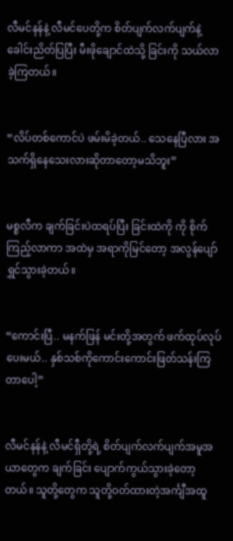လီမင်နန်နဲ့ လီမင်ပေတို့က စိတ်ပျက်လက်ပျက်နဲ့ ခေါင်းညိတ်ပြပြီး မီးဖိုချောင်ထဲသို့ ခြင်းကို သယ်လာခဲ့ကြတယ်။


“လိပ်တစ်ကောင်ပဲ ဖမ်းမိခဲ့တယ်.. သေနေပြီလား အသက်ရှိနေသေးလားဆိုတာတော့မသိဘူး”


မစ္စလီက ချက်ခြင်းပဲထရပ်ပြီး ခြင်းထဲကို ကို စိုက်ကြည့်လာကာ အထဲမှ အရာကိုမြင်တော့ အလွန်ပျော်ရွှင်သွားခဲ့တယ်။


“ကောင်းပြီ.. မနက်ဖြန် မင်းတို့အတွက် ဖက်ထုပ်လုပ်ပေးမယ်.. နှစ်သစ်ကိုကောင်းကောင်းဖြတ်သန်းကြတာပေါ့”


လီမင်နန်နဲ့ လီမင်ရှီတို့ရဲ့ စိတ်ပျက်လက်ပျက်အမူအယာတွေက ချက်ခြင်း ပျောက်ကွယ်သွားခဲ့တော့တယ်။ သူတို့တွေက သူတို့ဝတ်ထားတဲ့အင်္ကျီအထူ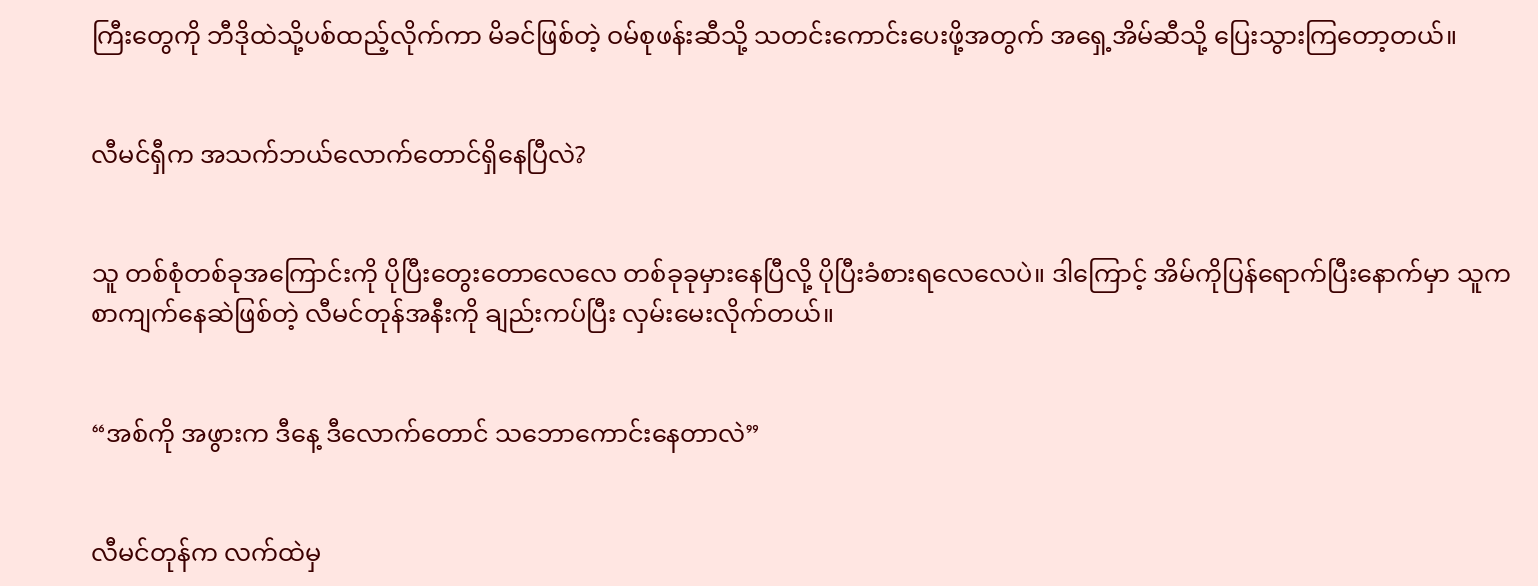ကြီးတွေကို ဘီဒိုထဲသို့ပစ်ထည့်လိုက်ကာ မိခင်ဖြစ်တဲ့ ဝမ်စုဖန်းဆီသို့ သတင်းကောင်းပေးဖို့အတွက် အရှေ့အိမ်ဆီသို့ ပြေးသွားကြတော့တယ်။


လီမင်ရှီက အသက်ဘယ်လောက်တောင်ရှိနေပြီလဲ?


သူ တစ်စုံတစ်ခုအကြောင်းကို ပိုပြီးတွေးတောလေလေ တစ်ခုခုမှားနေပြီလို့ ပိုပြီးခံစားရလေလေပဲ။ ဒါကြောင့် အိမ်ကိုပြန်ရောက်ပြီးနောက်မှာ သူက စာကျက်နေဆဲဖြစ်တဲ့ လီမင်တုန်အနီးကို ချည်းကပ်ပြီး လှမ်းမေးလိုက်တယ်။


“အစ်ကို အဖွားက ဒီနေ့ ဒီလောက်တောင် သဘောကောင်းနေတာလဲ”


လီမင်တုန်က လက်ထဲမှ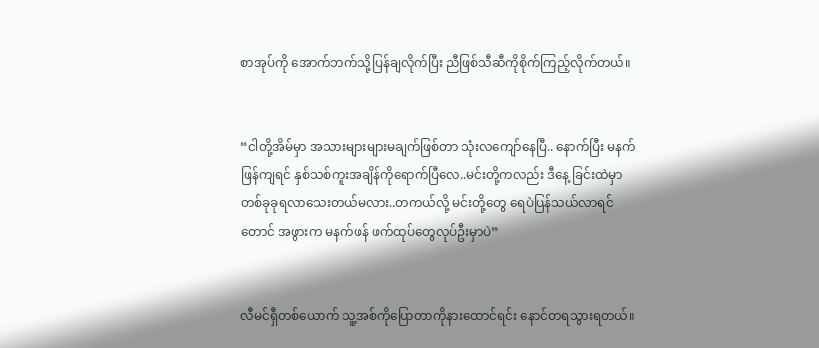စာအုပ်ကို အောက်ဘက်သို့ပြန်ချလိုက်ပြီး ညီဖြစ်သီဆီကိုစိုက်ကြည့်လိုက်တယ်။


“ငါတို့အိမ်မှာ အသားများများမချက်ဖြစ်တာ သုံးလကျော်နေပြီ.. နောက်ပြီး မနက်ဖြန်ကျရင် နှစ်သစ်ကူးအချိန်ကိုရောက်ပြီလေ..မင်းတို့ကလည်း ဒီနေ့ ခြင်းထဲမှာတစ်ခုခုရလာသေးတယ်မလား..တကယ်လို့ မင်းတို့တွေ ရေပဲပြန်သယ်လာရင်တောင် အဖွားက မနက်ဖန် ဖက်ထုပ်တွေလုပ်ဦးမှာပဲ”


လီမင်ရှီတစ်ယောက် သူ့အစ်ကိုပြောတာကိုနားထောင်ရင်း နောင်တရသွားရတယ်။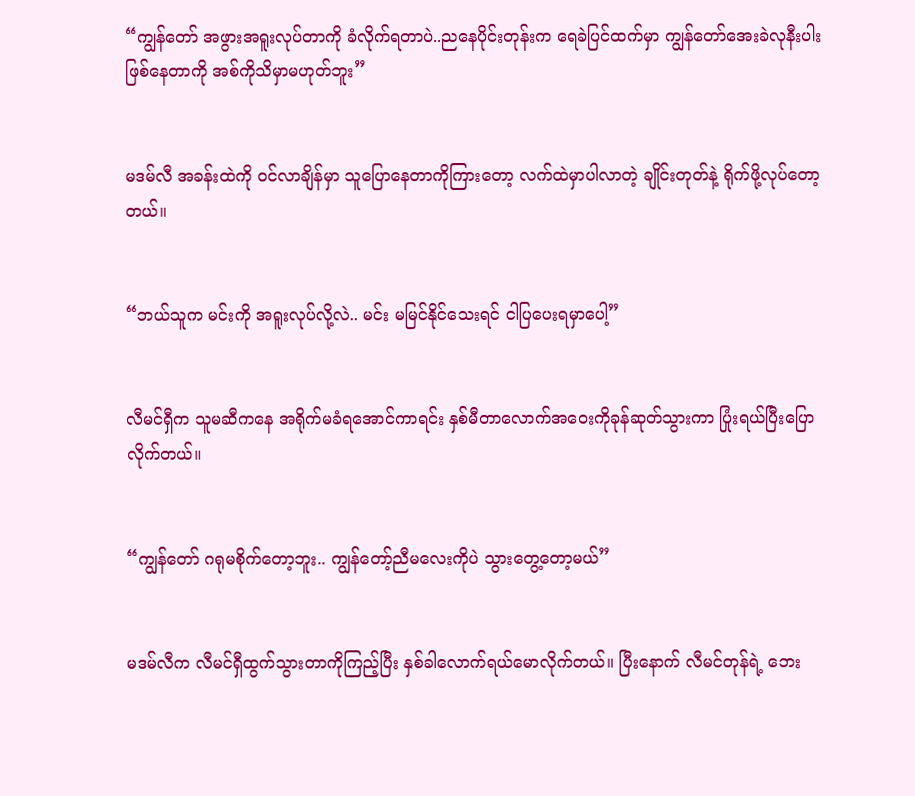“ကျွန်တော် အဖွားအရူးလုပ်တာကို ခံလိုက်ရတာပဲ..ညနေပိုင်းတုန်းက ရေခဲပြင်ထက်မှာ ကျွန်တော်အေးခဲလုနီးပါး ဖြစ်နေတာကို အစ်ကိုသိမှာမဟုတ်ဘူး”


မဒမ်လီ အခန်းထဲကို ဝင်လာချိန်မှာ သူပြောနေတာကိုကြားတော့ လက်ထဲမှာပါလာတဲ့ ချိုင်းတုတ်နဲ့ ရိုက်ဖို့လုပ်တော့တယ်။


“ဘယ်သူက မင်းကို အရူးလုပ်လို့လဲ.. မင်း မမြင်နိုင်သေးရင် ငါပြပေးရမှာပေါ့”


လီမင်ရှီက သူမဆီကနေ အရိုက်မခံရအောင်ကာရင်း နှစ်မီတာလောက်အဝေးကိုခုန်ဆုတ်သွားကာ ပြုံးရယ်ပြီးပြောလိုက်တယ်။


“ကျွန်တော် ဂရုမစိုက်တော့ဘူး.. ကျွန်တော့်ညီမလေးကိုပဲ သွားတွေ့တော့မယ်”


မဒမ်လီက လီမင်ရှီထွက်သွားတာကိုကြည့်ပြီး နှစ်ခါလောက်ရယ်မောလိုက်တယ်။ ပြီးနောက် လီမင်တုန်ရဲ့ ဘေး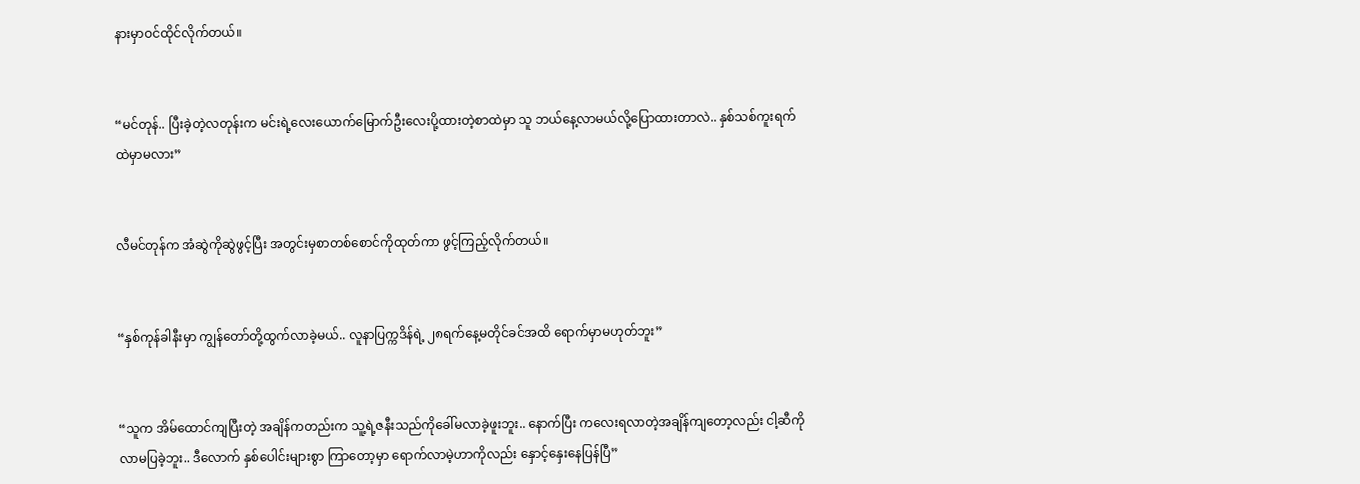နားမှာဝင်ထိုင်လိုက်တယ်။


“မင်တုန်.. ပြီးခဲ့တဲ့လတုန်းက မင်းရဲ့လေးယောက်မြောက်ဦးလေးပို့ထားတဲ့စာထဲမှာ သူ ဘယ်နေ့လာမယ်လို့ပြောထားတာလဲ.. နှစ်သစ်ကူးရက်ထဲမှာမလား”


လီမင်တုန်က အံဆွဲကိုဆွဲဖွင့်ပြီး အတွင်းမှစာတစ်စောင်ကိုထုတ်ကာ ဖွင့်ကြည့်လိုက်တယ်။


“နှစ်ကုန်ခါနီးမှာ ကျွန်တော်တို့ထွက်လာခဲ့မယ်.. လူနာပြက္ကဒိန်ရဲ့ ၂၈ရက်နေ့မတိုင်ခင်အထိ ရောက်မှာမဟုတ်ဘူး”


“သူက အိမ်ထောင်ကျပြီးတဲ့ အချိန်ကတည်းက သူ့ရဲ့ဇနီးသည်ကိုခေါ်မလာခဲ့ဖူးဘူး.. နောက်ပြီး ကလေးရလာတဲ့အချိန်ကျတော့လည်း ငါ့ဆီကိုလာမပြခဲ့ဘူး.. ဒီလောက် နှစ်ပေါင်းများစွာ ကြာတော့မှာ ရောက်လာမဲ့ဟာကိုလည်း နှောင့်နှေးနေပြန်ပြီ”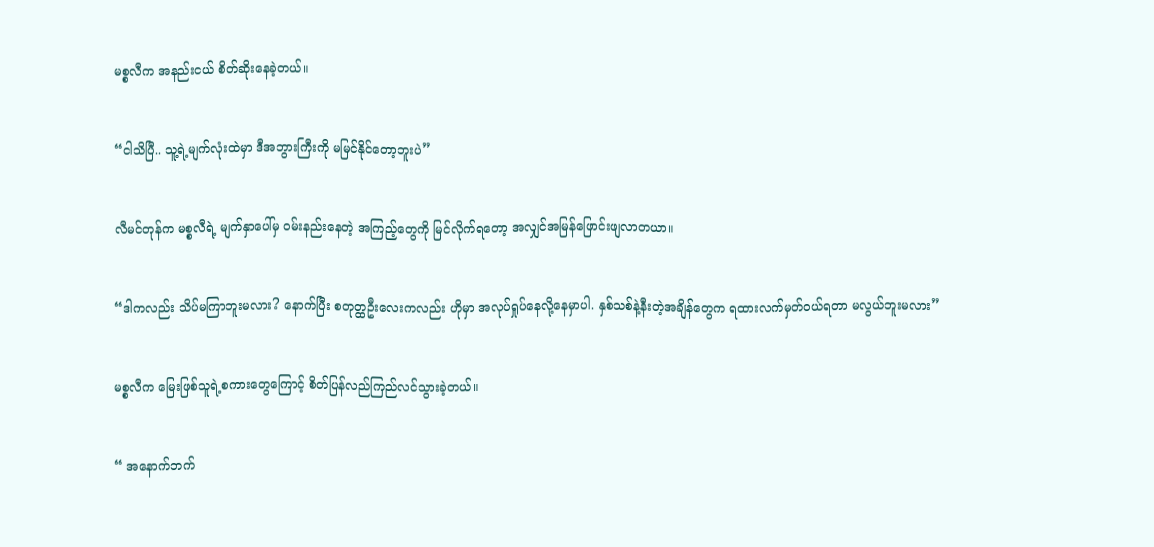မစ္စလီက အနည်းငယ် စိတ်ဆိုးနေခဲ့တယ်။


“ငါသိပြီ.. သူ့ရဲ့မျက်လုံးထဲမှာ ဒီအဘွားကြီးကို မမြင်နိုင်တော့ဘူးပဲ”


လီမင်တုန်က မစ္စလီရဲ့ မျက်နှာပေါ်မှ ဝမ်းနည်းနေတဲ့ အကြည့်တွေကို မြင်လိုက်ရတော့ အလျှင်အမြန်ဖြောင်းဖျလာတယာ။


“ဒါကလည်း သိပ်မကြာဘူးမလား? နောက်ပြီး စတုတ္ထဦးလေးကလည်း ဟိုမှာ အလုပ်ရှုပ်နေလို့နေမှာပါ. နှစ်သစ်နဲ့နီးတဲ့အချိန်တွေက ရထားလက်မှတ်ဝယ်ရတာ မလွယ်ဘူးမလား”


မစ္စလီက မြေးဖြစ်သူရဲ့စကားတွေကြောင့် စိတ်ပြန်လည်ကြည်လင်သွားခဲ့တယ်။


“ အနောက်ဘက်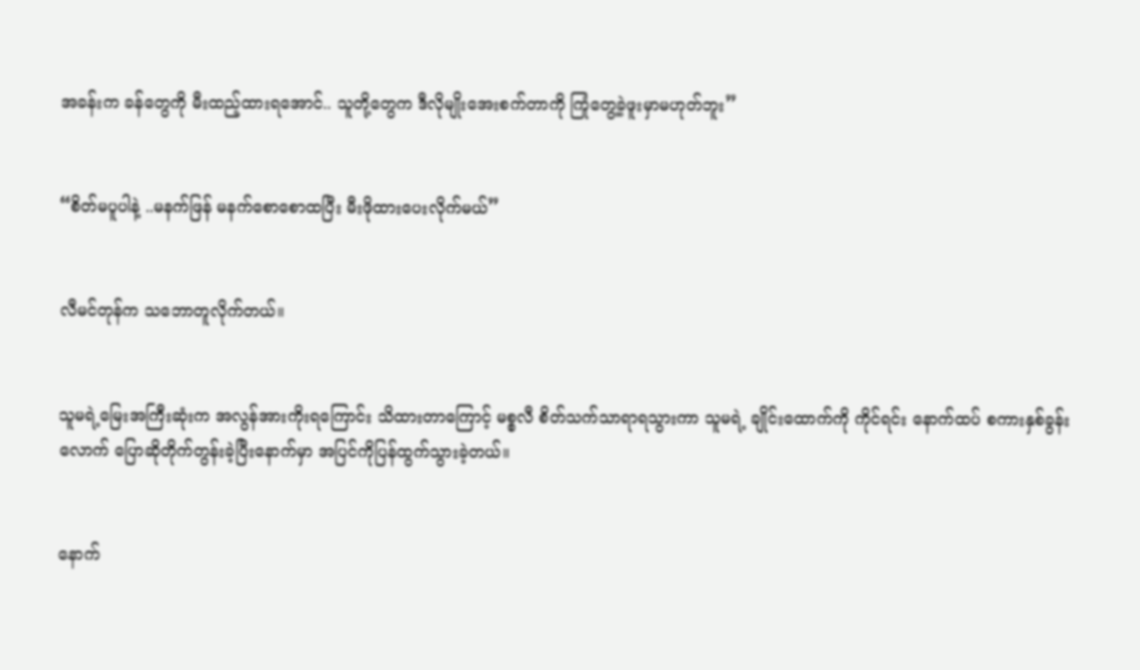အခန်းက ခန်တွေကို မီးထည့်ထားရအောင်.. သူတို့တွေက ဒီလိုမျိုးအေးစက်တာကို ကြုံတွေ့ခဲ့ဖူးမှာမဟုတ်ဘူး”


“စိတ်မပူပါနဲ့ ..မနက်ဖြန် မနက်စောစောထပြီး မီးဖိုထားပေးလိုက်မယ်”


လီမင်တုန်က သဘောတူလိုက်တယ်။


သူမရဲ့မြေးအကြီးဆုံးက အလွန်အားကိုးရကြောင်း သိထားတာကြောင့် မစ္စလီ စိတ်သက်သာရာရသွားကာ သူမရဲ့ ချိုင်းထောက်ကို ကိုင်ရင်း နောက်ထပ် စကားနှစ်ခွန်းလောက် ပြောဆိုတိုက်တွန်းခဲ့ပြီးနောက်မှာ အပြင်ကိုပြန်ထွက်သွားခဲ့တယ်။


နောက်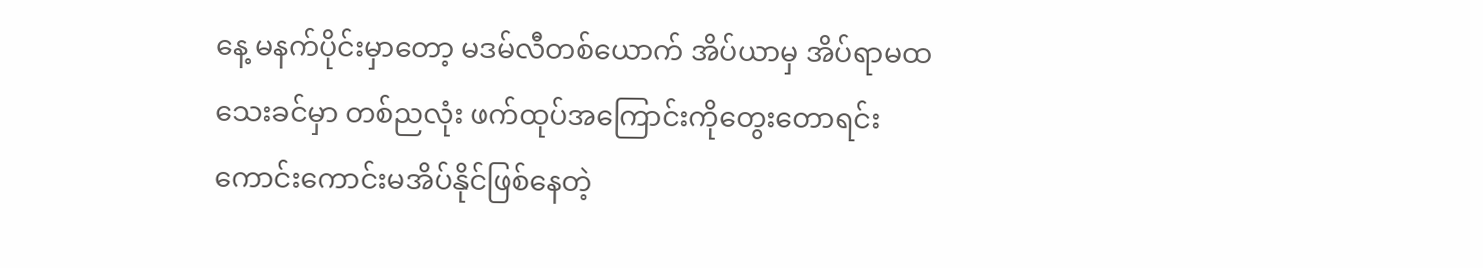နေ့ မနက်ပိုင်းမှာတော့ မဒမ်လီတစ်ယောက် အိပ်ယာမှ အိပ်ရာမထသေးခင်မှာ တစ်ညလုံး ဖက်ထုပ်အကြောင်းကိုတွေးတောရင်း ကောင်းကောင်းမအိပ်နိုင်ဖြစ်နေတဲ့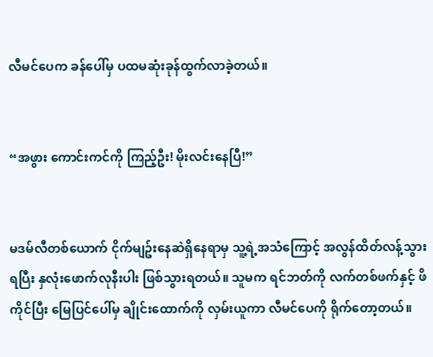လီမင်ပေက ခန်ပေါ်မှ ပထမဆုံးခုန်ထွက်လာခဲ့တယ်။


“အဖွား ကောင်းကင်ကို ကြည့်ဦး! မိုးလင်းနေပြီ!”


မဒမ်လီတစ်ယောက် ငိုက်မျဥ်းနေဆဲရှိနေရာမှ သူ့ရဲ့အသံကြောင့် အလွန်ထိတ်လန့်သွားရပြီး နှလုံးဖောက်လုနီးပါး ဖြစ်သွားရတယ်။ သူမက ရင်ဘတ်ကို လက်တစ်ဖက်နှင့် ဖိကိုင်ပြီး မြေပြင်ပေါ်မှ ချိုင်းထောက်ကို လှမ်းယူကာ လီမင်ပေကို ရိုက်တော့တယ်။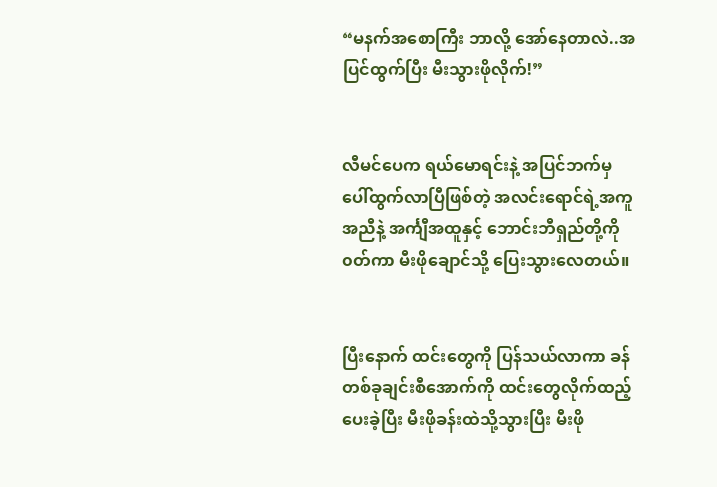“မနက်အစောကြီး ဘာလို့ အော်နေတာလဲ..အပြင်ထွက်ပြီး မီးသွားဖိုလိုက်!”


လီမင်ပေက ရယ်မောရင်းနဲ့ အပြင်ဘက်မှ ပေါ်ထွက်လာပြီဖြစ်တဲ့ အလင်းရောင်ရဲ့အကူအညီနဲ့ အင်္ကျီအထူနှင့် ဘောင်းဘီရှည်တို့ကို ၀တ်ကာ မီးဖိုချောင်သို့ ပြေးသွားလေတယ်။


ပြီးနောက် ထင်းတွေကို ပြန်သယ်လာကာ ခန်တစ်ခုချင်းစီအောက်ကို ထင်းတွေလိုက်ထည့်ပေးခဲ့ပြီး မီးဖိုခန်းထဲသို့သွားပြီး မီးဖို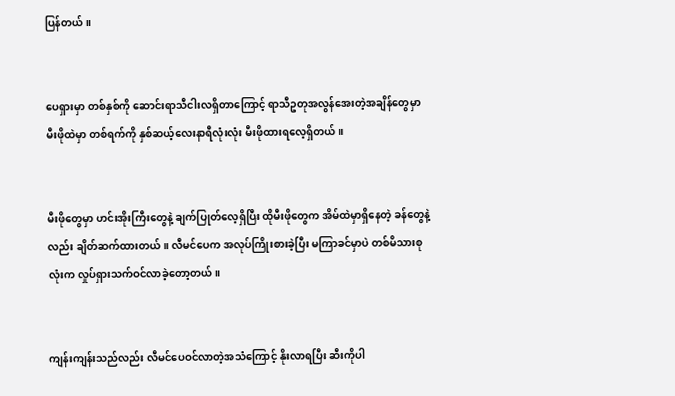ပြန်တယ်။


ပေရှားမှာ တစ်နှစ်ကို ဆောင်းရာသီငါးလရှိတာကြောင့် ရာသီဥတုအလွန်အေးတဲ့အချိန်တွေမှာ မီးဖိုထဲမှာ တစ်ရက်ကို နှစ်ဆယ့်လေးနာရီလုံးလုံး မီးဖိုထားရလေ့ရှိတယ်။


မီးဖိုတွေမှာ ဟင်းအိုးကြီးတွေနဲ့ ချက်ပြုတ်လေ့ရှိပြီး ထိုမီးဖိုတွေက အိမ်ထဲမှာရှိနေတဲ့ ခန်တွေနဲ့လည်း ချိတ်ဆက်ထားတယ်။ လီမင်ပေက အလုပ်ကြိုးစားခဲ့ပြီး မကြာခင်မှာပဲ တစ်မိသားစုလုံးက လှုပ်ရှားသက်ဝင်လာခဲ့တော့တယ်။


ကျန်းကျန်းသည်လည်း လီမင်ပေဝင်လာတဲ့အသံကြောင့် နိုးလာရပြီး ဆီးကိုပါ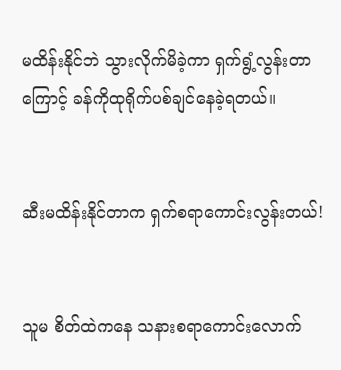မထိန်းနိုင်ဘဲ သွားလိုက်မိခဲ့ကာ ရှက်ရွံ့လွန်းတာကြောင့် ခန်ကိုထုရိုက်ပစ်ချင်နေခဲ့ရတယ်။


ဆီးမထိန်းနိုင်တာက ရှက်စရာကောင်းလွန်းတယ်!


သူမ စိတ်ထဲကနေ သနားစရာကောင်းလောက်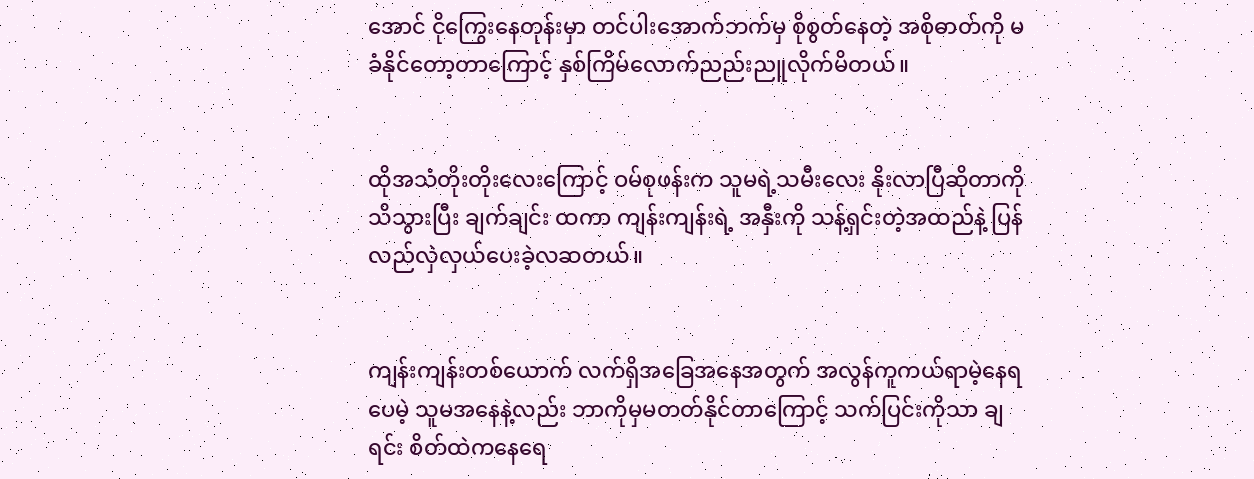အောင် ငိုကြွေးနေတုန်းမှာ တင်ပါးအောက်ဘက်မှ စိုစွတ်နေတဲ့ အစိုဓာတ်ကို မခံနိုင်တော့တာကြောင့် နှစ်ကြိမ်လောက်ညည်းညူလိုက်မိတယ်။


ထိုအသံတိုးတိုးလေးကြောင့် ဝမ်စုဖန်းက သူမရဲ့သမီးလေး နိုးလာပြီဆိုတာကို သိသွားပြီး ချက်ချင်း ထကာ ကျန်းကျန်းရဲ့ အနှီးကို သန့်ရှင်းတဲ့အထည်နဲ့ ပြန်လည်လှဲလှယ်ပေးခဲ့လဆတယ်။


ကျန်းကျန်းတစ်ယောက် လက်ရှိအခြေအနေအတွက် အလွန်ကူကယ်ရာမဲ့နေရပေမဲ့ သူမအနေနဲ့လည်း ဘာကိုမှမတတ်နိုင်တာကြောင့် သက်ပြင်းကိုသာ ချရင်း စိတ်ထဲကနေရေ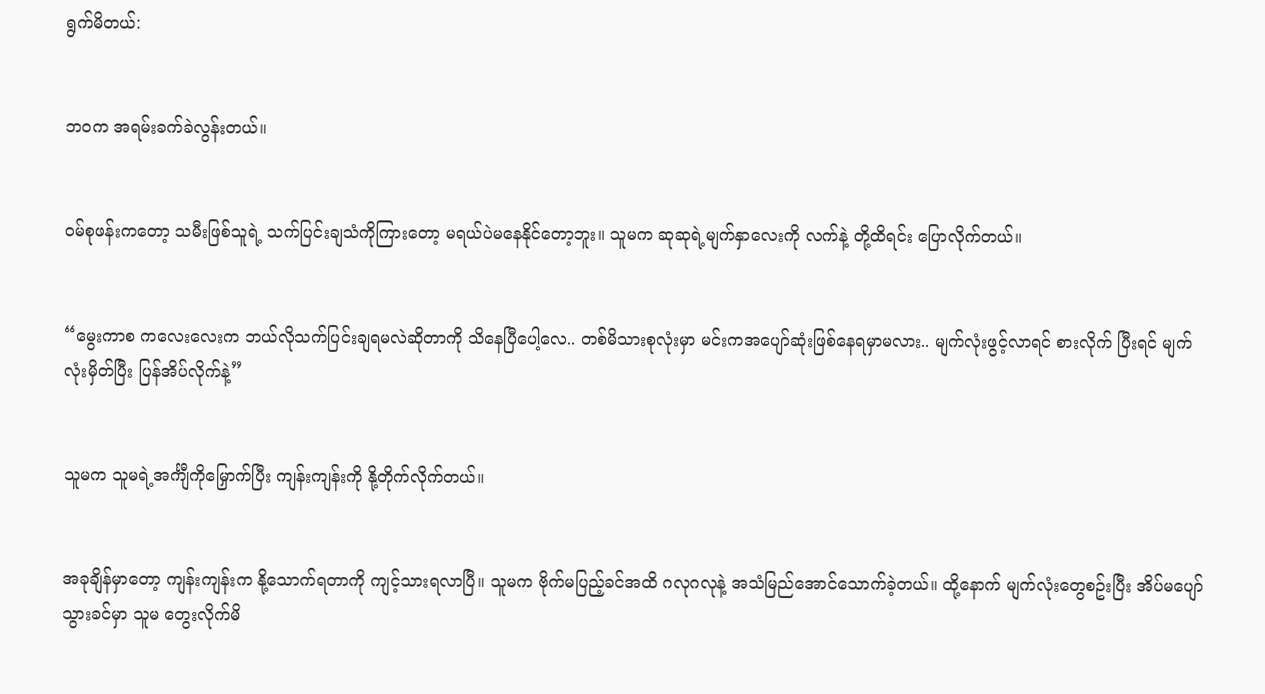ရွက်မိတယ်:


ဘဝက အရမ်းခက်ခဲလွန်းတယ်။


ဝမ်စုဖန်းကတော့ သမီးဖြစ်သူရဲ့ သက်ပြင်းချသံကိုကြားတော့ မရယ်ပဲမနေနိုင်တော့ဘူး။ သူမက ဆုဆုရဲ့မျက်နှာလေးကို လက်နဲ့ တို့ထိရင်း ပြောလိုက်တယ်။


“မွေးကာစ ကလေးလေးက ဘယ်လိုသက်ပြင်းချရမလဲဆိုတာကို သိနေပြီပေါ့လေ.. တစ်မိသားစုလုံးမှာ မင်းကအပျော်ဆုံးဖြစ်နေရမှာမလား.. မျက်လုံးဖွင့်လာရင် စားလိုက် ပြီးရင် မျက်လုံးမှိတ်ပြီး ပြန်အိပ်လိုက်နဲ့”


သူမက သူမရဲ့အင်္ကျီကိုမြှောက်ပြီး ကျန်းကျန်းကို နို့တိုက်လိုက်တယ်။


အခုချိန်မှာတော့ ကျန်းကျန်းက နို့သောက်ရတာကို ကျင့်သားရလာပြီ။ သူမက ဗိုက်မပြည့်ခင်အထိ ဂလုဂလုနဲ့ အသံမြည်အောင်သောက်ခဲ့တယ်။ ထို့နောက် မျက်လုံးတွေစဥ်းပြီး အိပ်မပျော်သွားခင်မှာ သူမ တွေးလိုက်မိ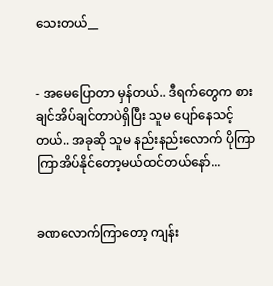သေးတယ်__


- အမေပြောတာ မှန်တယ်.. ဒီရက်တွေက စားချင်အိပ်ချင်တာပဲရှိပြီး သူမ ပျော်နေသင့်တယ်.. အခုဆို သူမ နည်းနည်းလောက် ပိုကြာကြာအိပ်နိုင်တော့မယ်ထင်တယ်နော်...


ခဏလောက်ကြာတော့ ကျန်း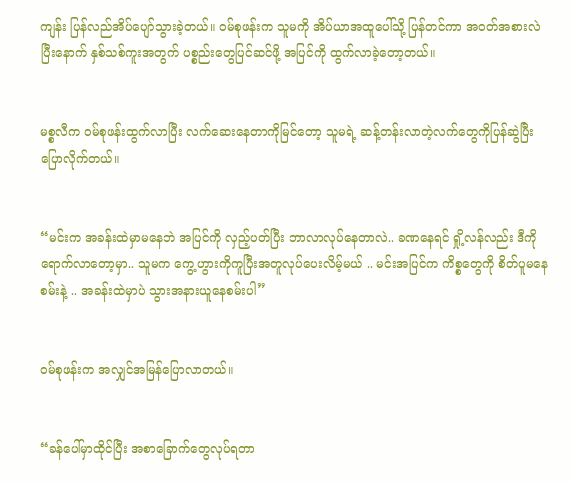ကျန်း ပြန်လည်အိပ်ပျော်သွားခဲ့တယ်။ ဝမ်စုဖန်းက သူမကို အိပ်ယာအထူပေါ်သို့ ပြန်တင်ကာ အဝတ်အစားလဲပြီးနောက် နှစ်သစ်ကူးအတွက် ပစ္စည်းတွေပြင်ဆင်ဖို့ အပြင်ကို ထွက်လာခဲ့တော့တယ်။


မစ္စလီက ဝမ်စုဖန်းထွက်လာပြီး လက်ဆေးနေတာကိုမြင်တော့ သူမရဲ့ ဆန့်တန်းလာတဲ့လက်တွေကိုပြန်ဆွဲပြီး ပြောလိုက်တယ်။


“မင်းက အခန်းထဲမှာမနေဘဲ အပြင်ကို လှည့်ပတ်ပြီး ဘာလာလုပ်နေတာလဲ.. ခဏနေရင် ရှို့လန်လည်း ဒီကိုရောက်လာတော့မှာ.. သူမက ကွေ့ဟွားကိုကူပြီးအတူလုပ်ပေးလိမ့်မယ် .. မင်းအပြင်က ကိစ္စတွေကို စိတ်ပူမနေစမ်းနဲ့ .. အခန်းထဲမှာပဲ သွားအနားယူနေစမ်းပါ”


ဝမ်စုဖန်းက အလျှင်အမြန်ပြောလာတယ်။


“ခန်ပေါ်မှာထိုင်ပြီး အစာခြောက်တွေလုပ်ရတာ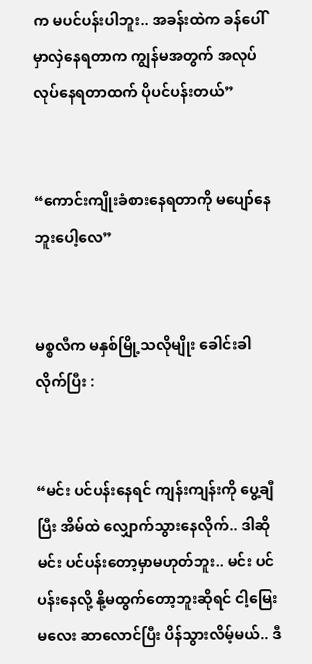က မပင်ပန်းပါဘူး.. အခန်းထဲက ခန်ပေါ်မှာလှဲနေရတာက ကျွန်မအတွက် အလုပ်လုပ်နေရတာထက် ပိုပင်ပန်းတယ်”


“ကောင်းကျိုးခံစားနေရတာကို မပျော်နေဘူးပေါ့လေ”


မစ္စလီက မနှစ်မြို့သလိုမျိုး ခေါင်းခါလိုက်ပြီး :


“မင်း ပင်ပန်းနေရင် ကျန်းကျန်းကို ပွေ့ချီပြီး အိမ်ထဲ လျှောက်သွားနေလိုက်.. ဒါဆိုမင်း ပင်ပန်းတော့မှာမဟုတ်ဘူး.. မင်း ပင်ပန်းနေလို့ နို့မထွက်တော့ဘူးဆိုရင် ငါ့မြေးမလေး ဆာလောင်ပြီး ပိန်သွားလိမ့်မယ်.. ဒီ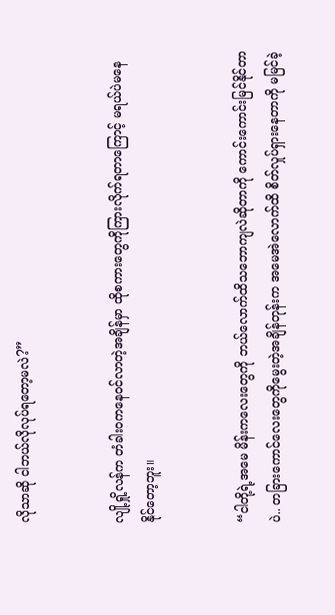လိုသာဆို ငါဘယ်လိုလုပ်ရတော့မလဲ?”


လျို့ရှို့လန်က တံခါးဝကနေဝင်လာတဲ့အချိန်မှာ ထိုစကားတွေကိုကြားလိုက်ရတာကြောင့် မရယ်ပဲမနေနိုင်တော့ဘူး။


“ငါတို့ရဲ့အမေ မိန်းကလေးတွေကို ဘယ်လောက်ထိသဘောကျလဲဆိုတာကို ကောင်းကောင်းမြင်နိုင်တာပဲ.. တခြားကောင်လေးတွေကိုမွေးတဲ့အချိန်တုန်းက အမေအဲလောက်ထိ စိတ်လှုပ်ရှားနေတာကို မမြင်ခဲ့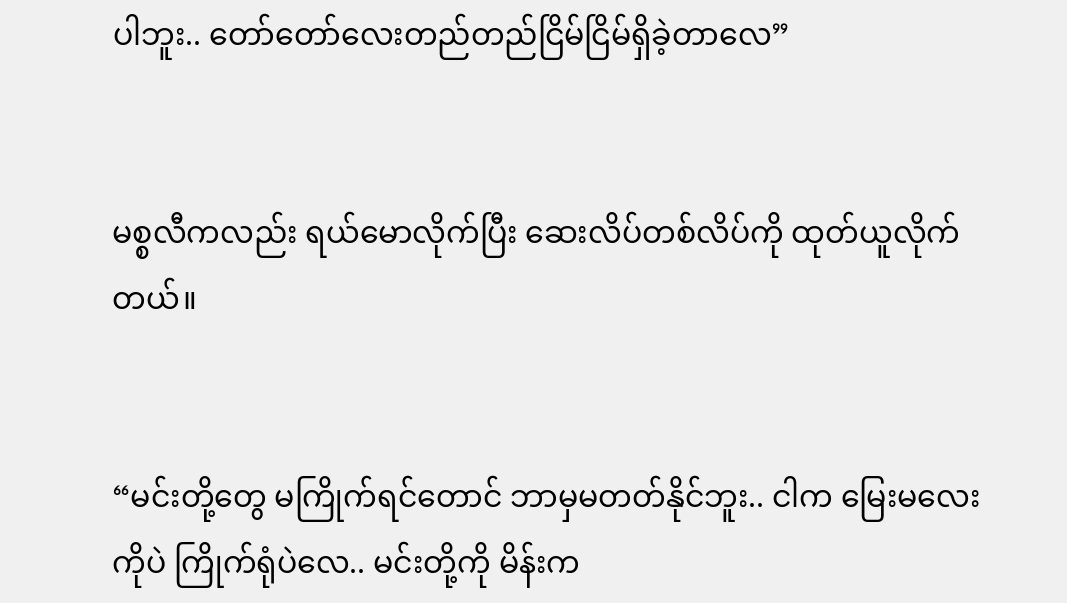ပါဘူး.. တော်တော်လေးတည်တည်ငြိမ်ငြိမ်ရှိခဲ့တာလေ”


မစ္စလီကလည်း ရယ်မောလိုက်ပြီး ဆေးလိပ်တစ်လိပ်ကို ထုတ်ယူလိုက်တယ်။


“မင်းတို့တွေ မကြိုက်ရင်တောင် ဘာမှမတတ်နိုင်ဘူး.. ငါက မြေးမလေးကိုပဲ ကြိုက်ရုံပဲလေ.. မင်းတို့ကို မိန်းက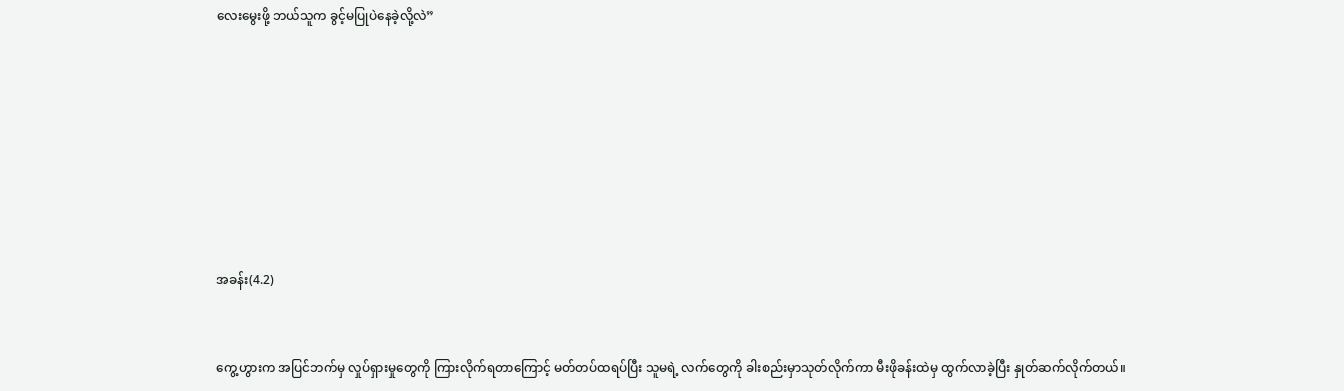လေးမွေးဖို့ ဘယ်သူက ခွင့်မပြုပဲနေခဲ့လို့လဲ”








အခန်း(4.2)


ကွေ့ဟွားက အပြင်ဘက်မှ လှုပ်ရှားမှုတွေကို ကြားလိုက်ရတာကြောင့် မတ်တပ်ထရပ်ပြီး သူမရဲ့ လက်တွေကို ခါးစည်းမှာသုတ်လိုက်ကာ မီးဖိုခန်းထဲမှ ထွက်လာခဲ့ပြီး နှုတ်ဆက်လိုက်တယ်။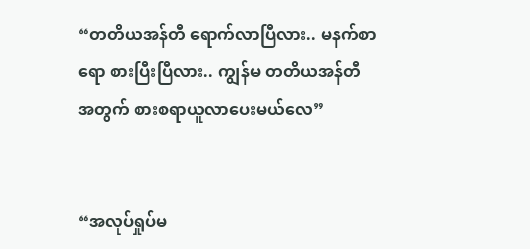“တတိယအန်တီ ရောက်လာပြီလား.. မနက်စာရော စားပြီးပြီလား.. ကျွန်မ တတိယအန်တီအတွက် စားစရာယူလာပေးမယ်လေ”


“အလုပ်ရှုပ်မ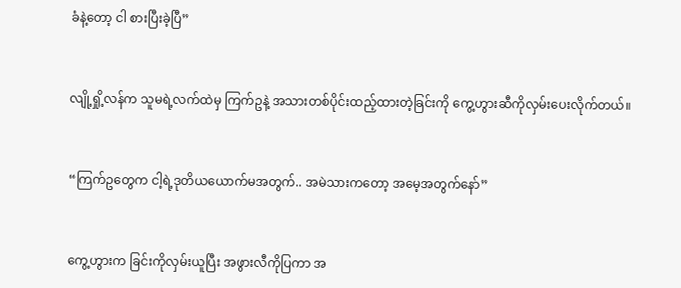ခံနဲ့တော့ ငါ စားပြီးခဲ့ပြီ”


လျို့ရှို့လန်က သူမရဲ့လက်ထဲမှ ကြက်ဥနဲ့ အသားတစ်ပိုင်းထည့်ထားတဲ့ခြင်းကို ကွေ့ဟွားဆီကိုလှမ်းပေးလိုက်တယ်။


“ကြက်ဥတွေက ငါ့ရဲ့ဒုတိယယောက်မအတွက်.. အမဲသားကတော့ အမေ့အတွက်နော်”


ကွေ့ဟွားက ခြင်းကိုလှမ်းယူပြီး အဖွားလီကိုပြကာ အ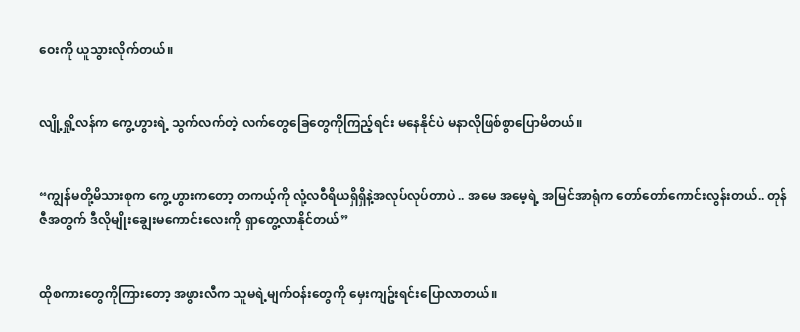ဝေးကို ယူသွားလိုက်တယ်။


လျို့ရှို့လန်က ကွေ့ဟွားရဲ့ သွက်လက်တဲ့ လက်တွေခြေတွေကိုကြည့်ရင်း မနေနိုင်ပဲ မနာလိုဖြစ်စွာပြောမိတယ်။


“ကျွန်မတို့မိသားစုက ကွေ့ဟွားကတော့ တကယ့်ကို လုံ့လဝီရိယရှိရှိနဲ့အလုပ်လုပ်တာပဲ .. အမေ အမေ့ရဲ့ အမြင်အာရုံက တော်တော်ကောင်းလွန်းတယ်.. တုန်ဇီအတွက် ဒီလိုမျိုးချွေးမကောင်းလေးကို ရှာတွေ့လာနိုင်တယ်”


ထိုစကားတွေကိုကြားတော့ အဖွားလီက သူမရဲ့မျက်ဝန်းတွေကို မှေးကျဥ်းရင်းပြောလာတယ်။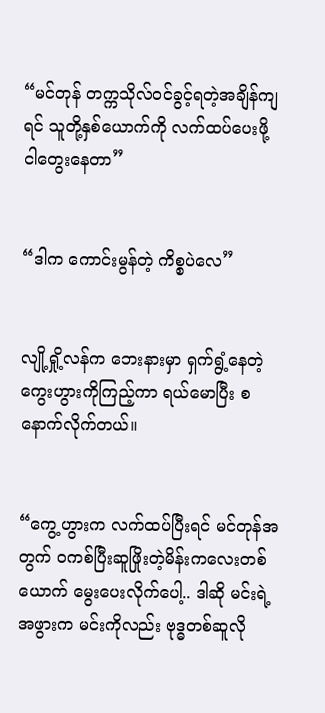“မင်တုန် တက္ကသိုလ်ဝင်ခွင့်ရတဲ့အချိန်ကျရင် သူတို့နှစ်ယောက်ကို လက်ထပ်ပေးဖို့ ငါတွေးနေတာ”


“ဒါက ကောင်းမွန်တဲ့ ကိစ္စပဲလေ”


လျို့ရှို့လန်က ဘေးနားမှာ ရှက်ရွံ့နေတဲ့ ကွေးဟွားကိုကြည့်ကာ ရယ်မောပြီး စနောက်လိုက်တယ်။


“ကွေ့ဟွားက လက်ထပ်ပြီးရင် မင်တုန်အတွက် ဝကစ်ပြီးဆူဖြိုးတဲ့မိန်းကလေးတစ်ယောက် မွေးပေးလိုက်ပေါ့.. ဒါဆို မင်းရဲ့အဖွားက မင်းကိုလည်း ဗုဒ္ဓတစ်ဆူလို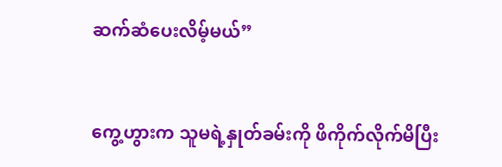ဆက်ဆံပေးလိမ့်မယ်”


ကွေ့ဟွားက သူမရဲ့နှုတ်ခမ်းကို ဖိကိုက်လိုက်မိပြီး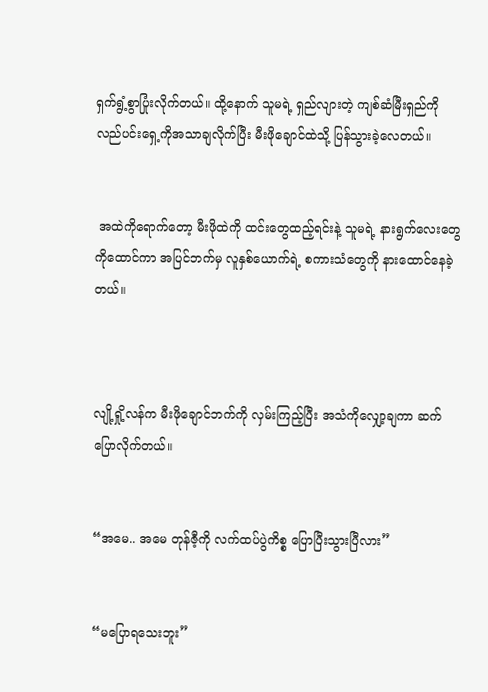ရှက်ရွံ့စွာပြုံးလိုက်တယ်။ ထို့နောက် သူမရဲ့ ရှည်လျားတဲ့ ကျစ်ဆံမြီးရှည်ကို လည်ပင်းရှေ့ကိုအသာချလိုက်ပြီး မီးဖိုချောင်ထဲသို့ ပြန်သွားခဲ့လေတယ်။


 အထဲကိုရောက်တော့ မီးဖိုထဲကို ထင်းတွေထည့်ရင်းနဲ့ သူမရဲ့ နားရွက်လေးတွေကိုထောင်ကာ အပြင်ဘက်မှ လူနှစ်ယောက်ရဲ့ စကားသံတွေကို နားထောင်နေခဲ့တယ်။



လျို့ရှို့လန်က မီးဖိုချောင်ဘက်ကို လှမ်းကြည့်ပြီး အသံကိုလျှော့ချကာ ဆက်ပြောလိုက်တယ်။


“အမေ.. အမေ တုန်ဇီ့ကို လက်ထပ်ပွဲကိစ္စ ပြောပြီးသွားပြီလား”


“မပြောရသေးဘူး”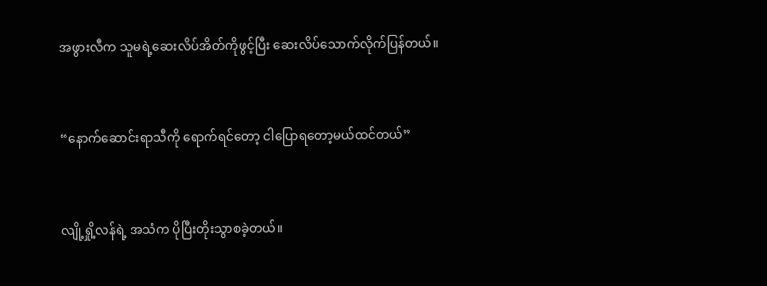အဖွားလီက သူမရဲ့ဆေးလိပ်အိတ်ကိုဖွင့်ပြီး ဆေးလိပ်သောက်လိုက်ပြန်တယ်။


“နောက်ဆောင်းရာသီကို ရောက်ရင်တော့ ငါပြောရတော့မယ်ထင်တယ်”


လျို့ရှို့လန်ရဲ့ အသံက ပိုပြီးတိုးသွာစခဲ့တယ်။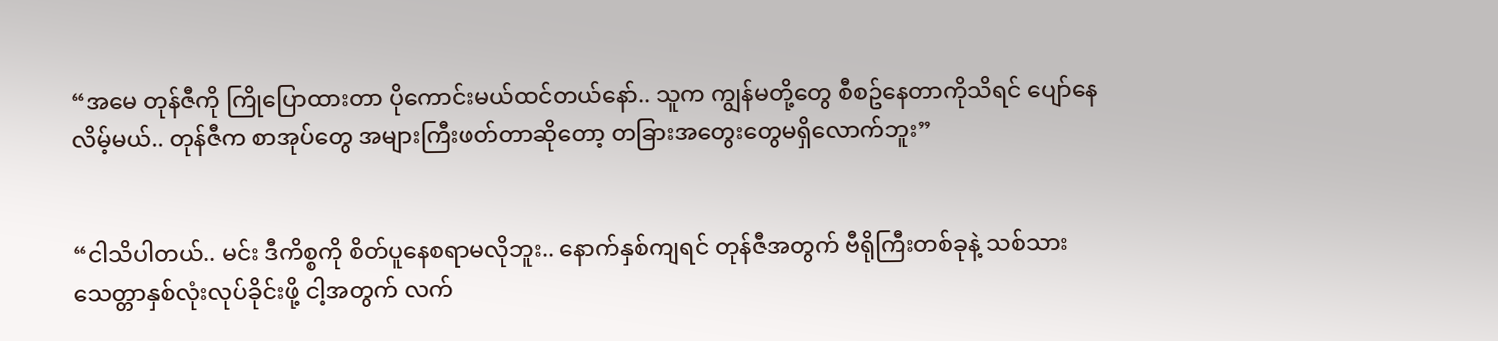“အမေ တုန်ဇီကို ကြိုပြောထားတာ ပိုကောင်းမယ်ထင်တယ်နော်.. သူက ကျွန်မတို့တွေ စီစဥ်နေတာကိုသိရင် ပျော်နေလိမ့်မယ်.. တုန်ဇီက စာအုပ်တွေ အများကြီးဖတ်တာဆိုတော့ တခြားအတွေးတွေမရှိလောက်ဘူး”


“ငါသိပါတယ်.. မင်း ဒီကိစ္စကို စိတ်ပူနေစရာမလိုဘူး.. နောက်နှစ်ကျရင် တုန်ဇီအတွက် ဗီရိုကြီးတစ်ခုနဲ့ သစ်သားသေတ္တာနှစ်လုံးလုပ်ခိုင်းဖို့ ငါ့အတွက် လက်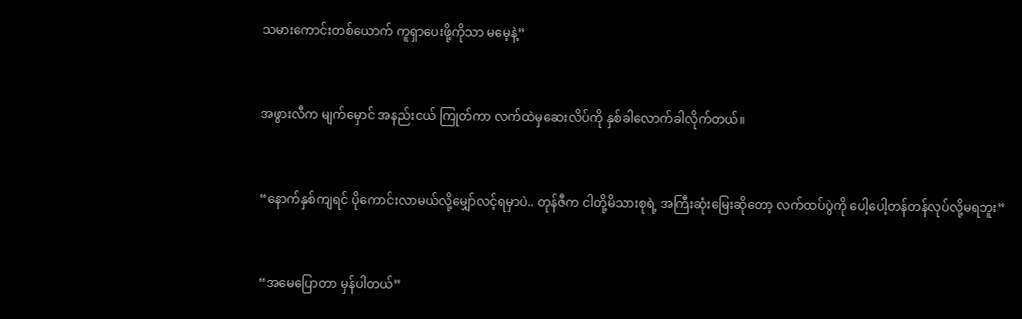သမားကောင်းတစ်ယောက် ကူရှာပေးဖို့ကိုသာ မမေ့နဲ့”


အဖွားလီက မျက်မှောင် အနည်းငယ် ကြုတ်ကာ လက်ထဲမှဆေးလိပ်ကို နှစ်ခါလောက်ခါလိုက်တယ်။


“နောက်နှစ်ကျရင် ပိုကောင်းလာမယ်လို့မျှော်လင့်ရမှာပဲ.. တုန်ဇီက ငါတို့မိသားစုရဲ့ အကြီးဆုံးမြေးဆိုတော့ လက်ထပ်ပွဲကို ပေါ့ပေါ့တန်တန်လုပ်လို့မရဘူး”


“အမေပြောတာ မှန်ပါတယ်”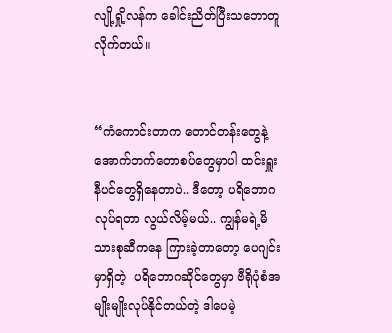လျို့ရှို့လန်က ခေါင်းညိတ်ပြီးသဘောတူလိုက်တယ်။


“ကံကောင်းတာက တောင်တန်းတွေနဲ့ အောက်ဘက်တောစပ်တွေမှာပါ ထင်းရှူးနီပင်တွေရှိနေတာပဲ.. ဒီတော့ ပရိဘောဂလုပ်ရတာ လွယ်လိမ့်မယ်.. ကျွန်မရဲ့မိသားစုဆီကနေ ကြားခဲ့တာတော့ ပေဂျင်းမှာရှိတဲ့  ပရိဘောဂဆိုင်တွေမှာ ဗီရိုပုံစံအမျိုးမျိုးလုပ်နိုင်တယ်တဲ့ ဒါပေမဲ့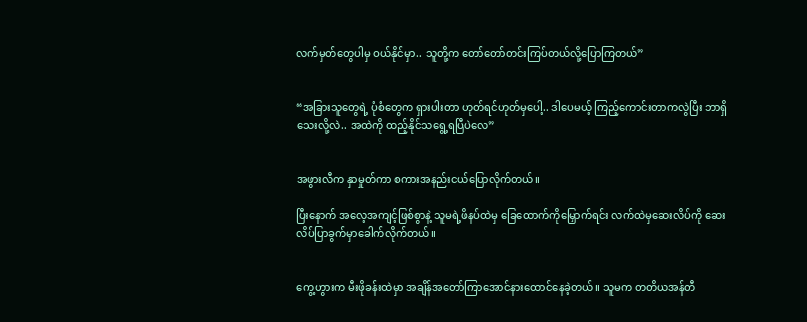လက်မှတ်တွေပါမှ ဝယ်နိုင်မှာ.. သူတို့က တော်တော်တင်းကြပ်တယ်လို့ပြောကြတယ်”


“အခြားသူတွေရဲ့ ပုံစံတွေက ရှားပါးတာ ဟုတ်ရင်ဟုတ်မှပေါ့.. ဒါပေမယ့် ကြည့်ကောင်းတာကလွဲပြီး ဘာရှိသေးလို့လဲ.. အထဲကို ထည့်နိုင်သရွေ့ရပြီပဲလေ”


အဖွားလီက နှာမှုတ်ကာ စကားအနည်းငယ်ပြောလိုက်တယ်။

ပြီးနောက် အလေ့အကျင့်ဖြစ်စွာနဲ့ သူမရဲ့ဖိနပ်ထဲမှ ခြေထောက်ကိုမြှောက်ရင်း လက်ထဲမှဆေးလိပ်ကို ဆေးလိပ်ပြာခွက်မှာခေါက်လိုက်တယ်။


ကွေ့ဟွားက မီးဖိုခန်းထဲမှာ အချိန်အတော်ကြာအောင်နားထောင်နေခဲ့တယ်။ သူမက တတိယအန်တီ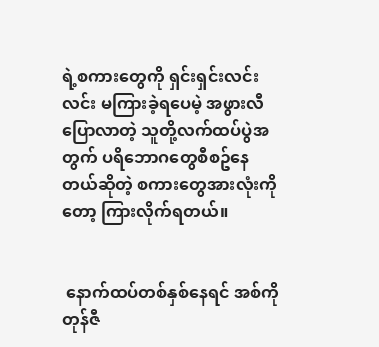ရဲ့စကားတွေကို ရှင်းရှင်းလင်းလင်း မကြားခဲ့ရပေမဲ့ အဖွားလီပြောလာတဲ့ သူတို့လက်ထပ်ပွဲအတွက် ပရိဘောဂတွေစီစဥ်နေတယ်ဆိုတဲ့ စကားတွေအားလုံးကိုတော့ ကြားလိုက်ရတယ်။


 နောက်ထပ်တစ်နှစ်နေရင် အစ်ကိုတုန်ဇီ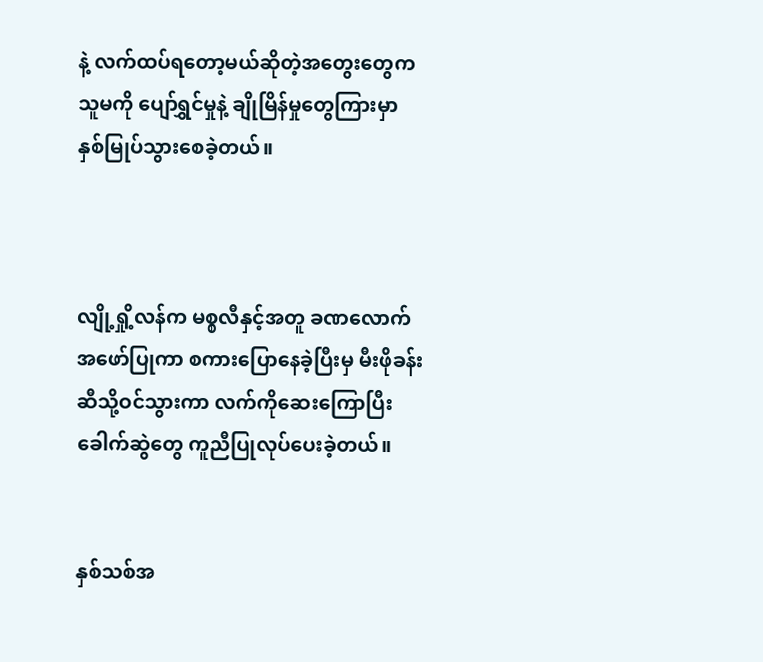နဲ့ လက်ထပ်ရတော့မယ်ဆိုတဲ့အတွေးတွေက သူမကို ပျော်ရွှင်မှုနဲ့ ချိုမြိန်မှုတွေကြားမှာ နှစ်မြုပ်သွားစေခဲ့တယ်။



လျို့ရှို့လန်က မစ္စလီနှင့်အတူ ခဏလောက် အဖော်ပြုကာ စကားပြောနေခဲ့ပြီးမှ မီးဖိုခန်းဆီသို့ဝင်သွားကာ လက်ကိုဆေးကြောပြီး ခေါက်ဆွဲတွေ ကူညီပြုလုပ်ပေးခဲ့တယ်။


နှစ်သစ်အ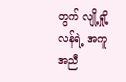တွက် လျို့ရှို့လန်ရဲ့ အကူအညီ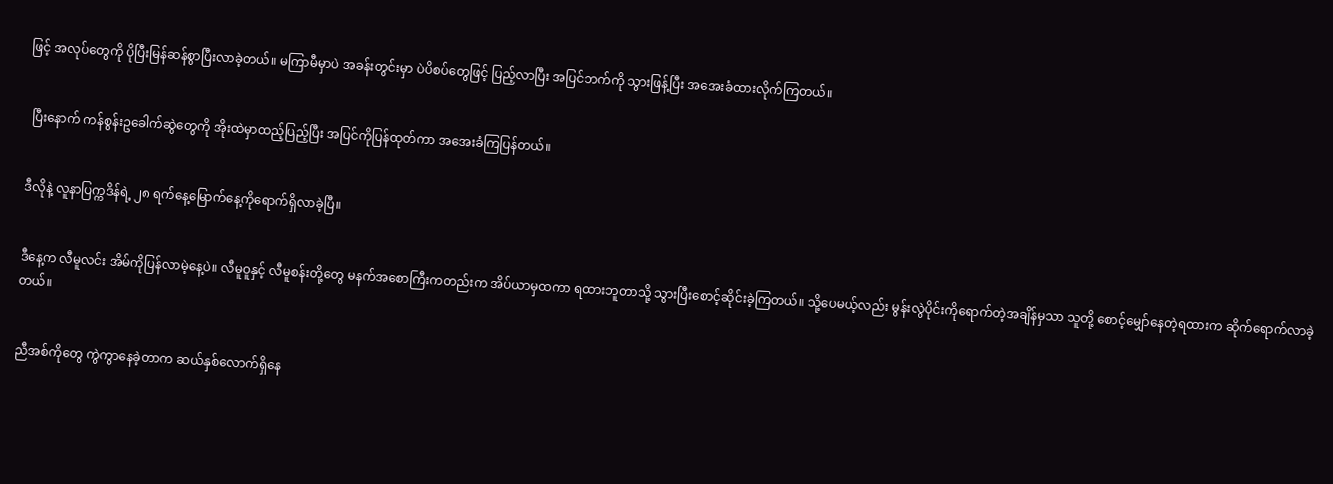ဖြင့် အလုပ်တွေကို ပိုပြီးမြန်ဆန်စွာပြီးလာခဲ့တယ်။ မကြာမီမှာပဲ အခန်းတွင်းမှာ ပဲပိစပ်တွေဖြင့် ပြည့်လာပြီး အပြင်ဘက်ကို သွားဖြန့်ပြီး အအေးခံထားလိုက်ကြတယ်။


 ပြီးနောက် ကန်စွန်းဥခေါက်ဆွဲတွေကို အိုးထဲမှာထည့်ပြည့်ပြီး အပြင်ကိုပြန်ထုတ်ကာ အအေးခံကြပြန်တယ်။


ဒီလိုနဲ့ လူနာပြက္ကဒိန်ရဲ့ ၂၈ ရက်နေ့မြောက်နေ့ကိုရောက်ရှိလာခဲ့ပြီ။


ဒီနေ့က လီမူလင်း အိမ်ကိုပြန်လာမဲ့နေ့ပဲ။ လီမူဝူနှင့် လီမူစန်းတို့တွေ မနက်အစောကြီးကတည်းက အိပ်ယာမှထကာ ရထားဘူတာသို့ သွားပြီးစောင့်ဆိုင်းခဲ့ကြတယ်။ သို့ပေမယ့်လည်း မွန်းလွဲပိုင်းကိုရောက်တဲ့အချိန်မှသာ သူတို့ စောင့်မျှော်နေတဲ့ရထားက ဆိုက်ရောက်လာခဲ့တယ်။


ညီအစ်ကိုတွေ ကွဲကွာနေခဲ့တာက ဆယ်နှစ်လောက်ရှိနေ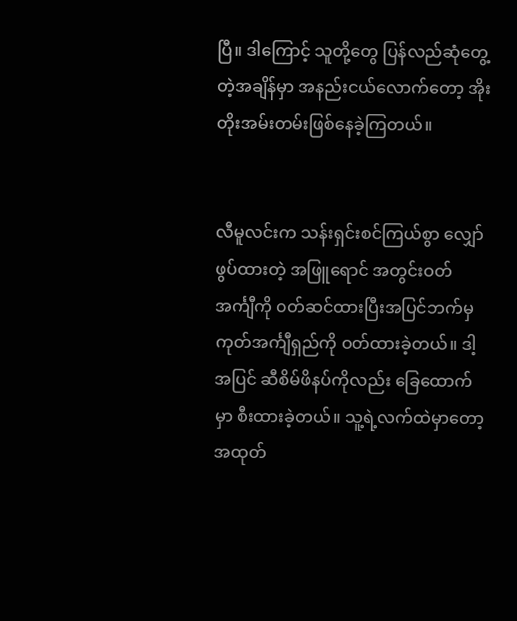ပြီ။ ဒါကြောင့် သူတို့တွေ ပြန်လည်ဆုံတွေ့တဲ့အချိန်မှာ အနည်းငယ်လောက်တော့ အိုးတိုးအမ်းတမ်းဖြစ်နေခဲ့ကြတယ်။


လီမူလင်းက သန်းရှင်းစင်ကြယ်စွာ လျှော်ဖွပ်ထားတဲ့ အဖြူရောင် အတွင်းဝတ်အင်္ကျီကို ၀တ်ဆင်ထားပြီးအပြင်ဘက်မှ ကုတ်အင်္ကျီရှည်ကို ဝတ်ထားခဲ့တယ်။ ဒါ့အပြင် ဆီစိမ်ဖိနပ်ကိုလည်း ခြေထောက်မှာ စီးထားခဲ့တယ်။ သူ့ရဲ့လက်ထဲမှာတော့ အထုတ်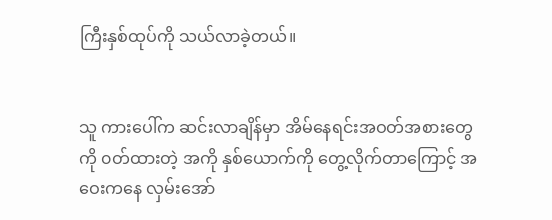ကြီးနှစ်ထုပ်ကို သယ်လာခဲ့တယ်။


သူ ကားပေါ်က ဆင်းလာချိန်မှာ အိမ်နေရင်းအဝတ်အစားတွေကို ၀တ်ထားတဲ့ အကို နှစ်ယောက်ကို တွေ့လိုက်တာကြောင့် အဝေးကနေ လှမ်းအော်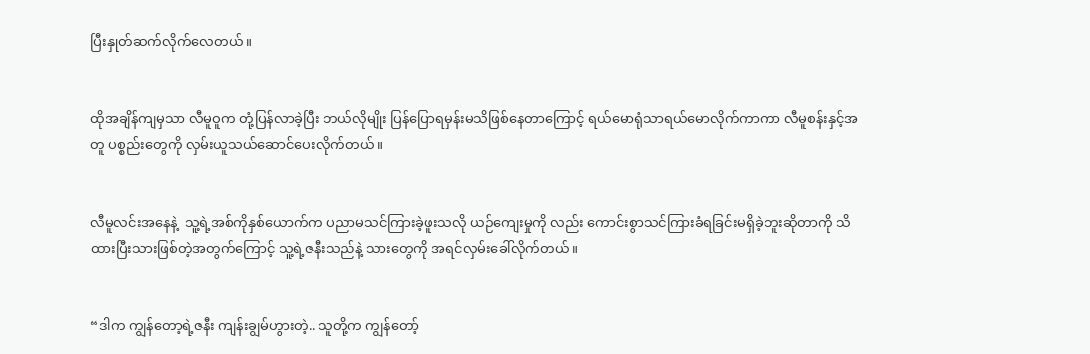ပြီးနှုတ်ဆက်လိုက်လေတယ်။


ထိုအချိန်ကျမှသာ လီမူဝူက တုံ့ပြန်လာခဲ့ပြီး ဘယ်လိုမျိုး ပြန်ပြောရမှန်းမသိဖြစ်နေတာကြောင့် ရယ်မောရုံသာရယ်မောလိုက်ကာကာ လီမူစန်းနှင့်အတူ ပစ္စည်းတွေကို လှမ်းယူသယ်ဆောင်ပေးလိုက်တယ်။


လီမူလင်းအနေနဲ့  သူ့ရဲ့အစ်ကိုနှစ်ယောက်က ပညာမသင်ကြားခဲ့ဖူးသလို ယဉ်ကျေးမှုကို လည်း ကောင်းစွာသင်ကြားခံရခြင်းမရှိခဲ့ဘူးဆိုတာကို သိထားပြီးသားဖြစ်တဲ့အတွက်ကြောင့် သူ့ရဲ့ဇနီးသည်နဲ့ သားတွေကို အရင်လှမ်းခေါ်လိုက်တယ်။


“ဒါက ကျွန်တော့ရဲ့ဇနီး ကျန်းချွမ်ဟွားတဲ့.. သူတို့က ကျွန်တော့်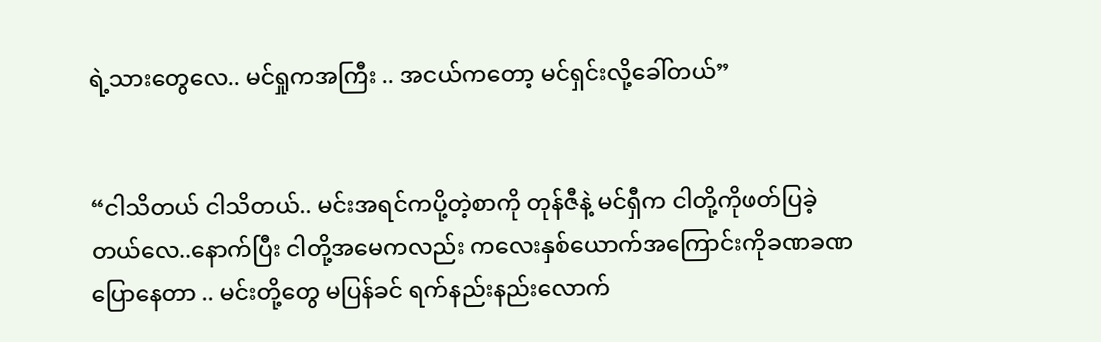ရဲ့သားတွေလေ.. မင်ရှုကအကြီး .. အငယ်ကတော့ မင်ရှင်းလို့ခေါ်တယ်”


“ငါသိတယ် ငါသိတယ်.. မင်းအရင်ကပို့တဲ့စာကို တုန်ဇီနဲ့ မင်ရှီက ငါတို့ကိုဖတ်ပြခဲ့တယ်လေ..နောက်ပြီး ငါတို့အမေကလည်း ကလေးနှစ်ယောက်အကြောင်းကိုခဏခဏပြောနေတာ .. မင်းတို့တွေ မပြန်ခင် ရက်နည်းနည်းလောက်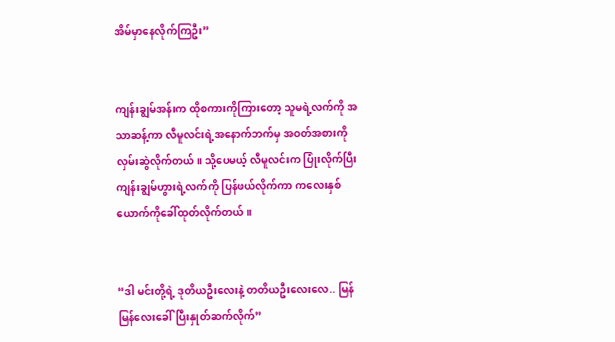အိမ်မှာနေလိုက်ကြဦး”


ကျန်းချွမ်အန်းက ထိုစကားကိုကြားတော့ သူမရဲ့လက်ကို အသာဆန့်ကာ လီမူလင်းရဲ့အနောက်ဘက်မှ အဝတ်အစားကို လှမ်းဆွဲလိုက်တယ်။ သို့ပေမယ့် လီမူလင်းက ပြုံးလိုက်ပြီး ကျန်းချွမ်ဟွားရဲ့လက်ကို ပြန်ဖယ်လိုက်ကာ ကလေးနှစ်ယောက်ကိုခေါ်ထုတ်လိုက်တယ်။


“ဒါ မင်းတို့ရဲ့ ဒုတိယဦးလေးနဲ့ တတိယဦးလေးလေ.. မြန်မြန်လေးခေါ်ပြီးနှုတ်ဆက်လိုက်”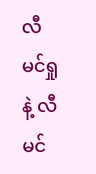လီမင်ရှုနဲ့ လီမင်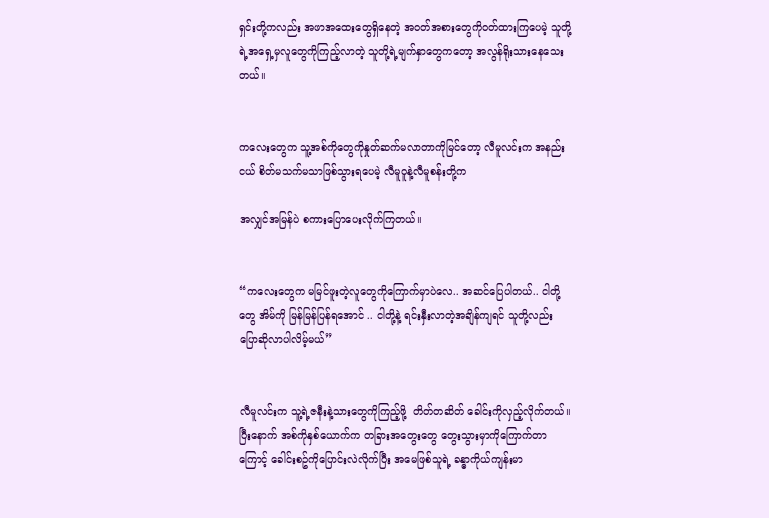ရှင်းတို့ကလည်း အဖာအထေးတွေရှိနေတဲ့ အဝတ်အစားတွေကိုဝတ်ထားကြပေမဲ့ သူတို့ရဲ့အရှေ့မှလူတွေကိုကြည့်လာတဲ့ သူတို့ရဲ့မျက်နှာတွေကတော့ အလွန်ရိုးသားနေသေးတယ်။


ကလေးတွေက သူ့အစ်ကိုတွေကိုနှုတ်ဆက်မလာတာကိုမြင်တော့ လီမူလင်းက အနည်းငယ် စိတ်မသက်မသာဖြစ်သွားရပေမဲ့ လီမူဝူနဲ့လီမူစန်းတို့က

အလျှင်အမြန်ပဲ စကားပြောပေးလိုက်ကြတယ်။


“ကလေးတွေက မမြင်ဖူးတဲ့လူတွေကိုကြောက်မှာပဲလေ.. အဆင်ပြေပါတယ်.. ငါတို့တွေ အိမ်ကို မြန်မြန်ပြန်ရအောင် .. ငါတို့နဲ့ ရင်းနှီးလာတဲ့အချိန်ကျရင် သူတို့လည်း ပြောဆိုလာပါလိမ့်မယ်”


လီမူလင်းက သူ့ရဲ့ဇနီးနဲ့သားတွေကိုကြည့်ဖို့  တိတ်တဆိတ် ခေါင်းကိုလှည့်လိုက်တယ်။ ပြီးနောက် အစ်ကိုနှစ်ယောက်က တခြားအတွေးတွေ တွေးသွားမှာကိုကြောက်တာကြောင့် ခေါင်းစဥ်ကိုပြောင်းလဲလိုက်ပြီး အမေဖြစ်သူရဲ့ ခန္ဓာကိုယ်ကျန်းမာ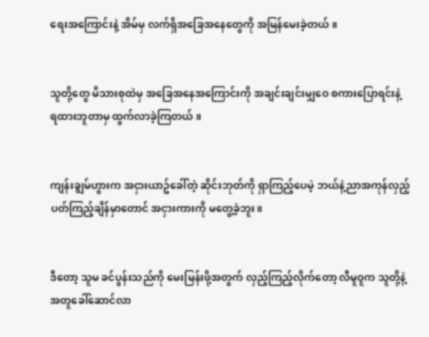ရေးအကြောင်းနဲ့ အိမ်မှ လက်ရှိအခြေအနေတွေကို အမြန်မေးခဲ့တယ်။


သူတို့တွေ မိသားစုထဲမှ အခြေအနေအကြောင်းကို အချင်းချင်းမျှဝေ စကားပြောရင်းနဲ့ ရထားဘူတာမှ ထွက်လာခဲ့ကြတယ်။


ကျန်းချွမ်ဟွားက အငှားယာဥ်ခေါ်တဲ့ ဆိုင်းဘုတ်ကို ရှာကြည့်ပေမဲ့ ဘယ်နဲ့ညာအကုန်လှည့်ပတ်ကြည့်ချိန်မှာတောင် အငှားကားကို မတွေ့ခဲ့ဘူး။


ဒီတော့ သူမ ခင်ပွန်းသည်ကို မေးမြန်းဖို့အတွက် လှည့်ကြည့်လိုက်တော့ လီမူဝူက သူတို့နဲ့အတူခေါ်ဆောင်လာ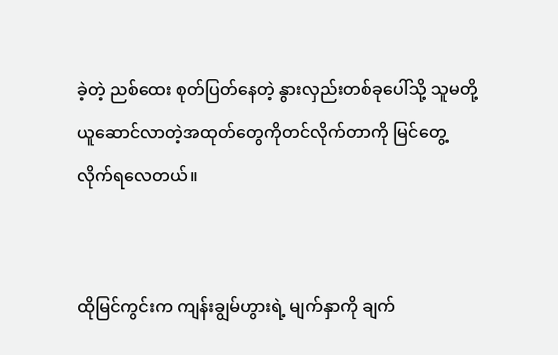ခဲ့တဲ့ ညစ်ထေး စုတ်ပြတ်နေတဲ့ နွားလှည်းတစ်ခုပေါ်သို့ သူမတို့ယူဆောင်လာတဲ့အထုတ်တွေကိုတင်လိုက်တာကို မြင်တွေ့လိုက်ရလေတယ်။


ထိုမြင်ကွင်းက ကျန်းချွမ်ဟွားရဲ့ မျက်နှာကို ချက်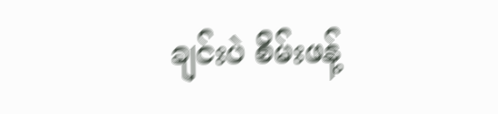ချင်းပဲ စိမ်းဖန့်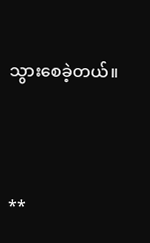သွားစေခဲ့တယ်။




**